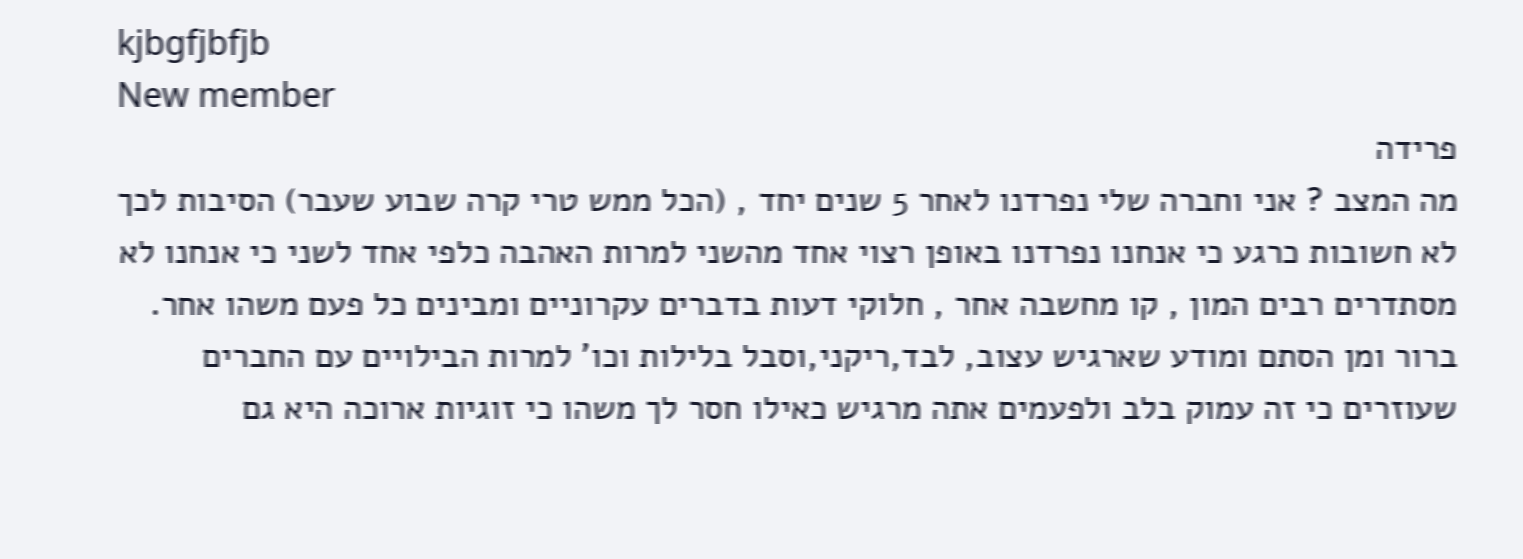kjbgfjbfjb
New member
פרידה
מה המצב ? אני וחברה שלי נפרדנו לאחר 5 שנים יחד , (הכל ממש טרי קרה שבוע שעבר) הסיבות לכך לא חשובות כרגע כי אנחנו נפרדנו באופן רצוי אחד מהשני למרות האהבה כלפי אחד לשני כי אנחנו לא מסתדרים רבים המון , קו מחשבה אחר , חלוקי דעות בדברים עקרוניים ומבינים כל פעם משהו אחר. ברור ומן הסתם ומודע שארגיש עצוב, לבד,ריקני,וסבל בלילות וכו' למרות הבילויים עם החברים שעוזרים כי זה עמוק בלב ולפעמים אתה מרגיש כאילו חסר לך משהו כי זוגיות ארוכה היא גם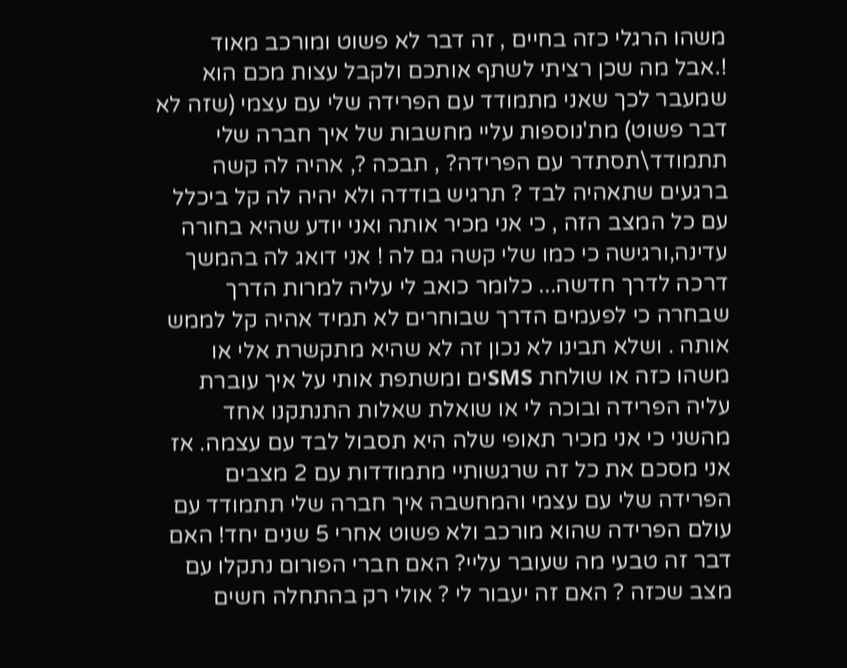משהו הרגלי כזה בחיים , זה דבר לא פשוט ומורכב מאוד !.אבל מה שכן רציתי לשתף אותכם ולקבל עצות מכם הוא שמעבר לכך שאני מתמודד עם הפרידה שלי עם עצמי (שזה לא דבר פשוט) מת'נוספות עליי מחשבות של איך חברה שלי תתמודד\תסתדר עם הפרידה? , תבכה ?, אהיה לה קשה ברגעים שתאהיה לבד ? תרגיש בודדה ולא יהיה לה קל ביכלל עם כל המצב הזה , כי אני מכיר אותה ואני יודע שהיא בחורה עדינה,ורגישה כי כמו שלי קשה גם לה ! אני דואג לה בהמשך דרכה לדרך חדשה... כלומר כואב לי עליה למרות הדרך שבחרה כי לפעמים הדרך שבוחרים לא תמיד אהיה קל לממש אותה . ושלא תבינו לא נכון זה לא שהיא מתקשרת אלי או משהו כזה או שולחת SMSים ומשתפת אותי על איך עוברת עליה הפרידה ובוכה לי או שואלת שאלות התנתקנו אחד מהשני כי אני מכיר תאופי שלה היא תסבול לבד עם עצמה. אז אני מסכם את כל זה שרגשותיי מתמודדות עם 2 מצבים הפרידה שלי עם עצמי והמחשבה איך חברה שלי תתמודד עם עולם הפרידה שהוא מורכב ולא פשוט אחרי 5 שנים יחד! האם דבר זה טבעי מה שעובר עליי? האם חברי הפורום נתקלו עם מצב שכזה ? האם זה יעבור לי ? אולי רק בהתחלה חשים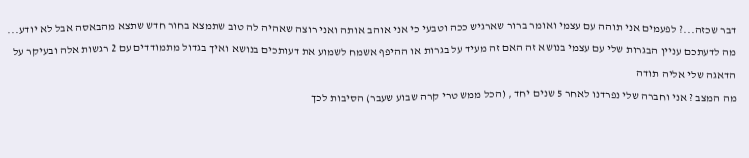דבר שכזה...? לפעמים אני תוהה עם עצמי ואומר ברור שארגיש ככה וטבעי כי אני אוהב אותה ואני רוצה שאהיה לה טוב שתמצא בחור חדש שתצא מהבאסה אבל לא יודע... מה לדעתכם עניין הבגרות שלי עם עצמי בנושא זה האם זה מעיד על בגרות או ההיפף אשמח לשמוע את דעותכים בנושא ואיך בגדול מתמודדים עם 2 רגשות אלה ובעיקר על הדאגה שלי אליה תודה
מה המצב ? אני וחברה שלי נפרדנו לאחר 5 שנים יחד , (הכל ממש טרי קרה שבוע שעבר) הסיבות לכך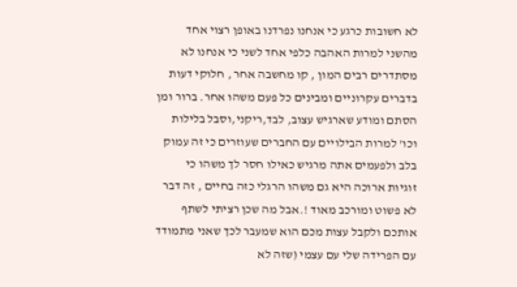לא חשובות כרגע כי אנחנו נפרדנו באופן רצוי אחד מהשני למרות האהבה כלפי אחד לשני כי אנחנו לא מסתדרים רבים המון , קו מחשבה אחר , חלוקי דעות בדברים עקרוניים ומבינים כל פעם משהו אחר. ברור ומן הסתם ומודע שארגיש עצוב, לבד,ריקני,וסבל בלילות וכו' למרות הבילויים עם החברים שעוזרים כי זה עמוק בלב ולפעמים אתה מרגיש כאילו חסר לך משהו כי זוגיות ארוכה היא גם משהו הרגלי כזה בחיים , זה דבר לא פשוט ומורכב מאוד !.אבל מה שכן רציתי לשתף אותכם ולקבל עצות מכם הוא שמעבר לכך שאני מתמודד עם הפרידה שלי עם עצמי (שזה לא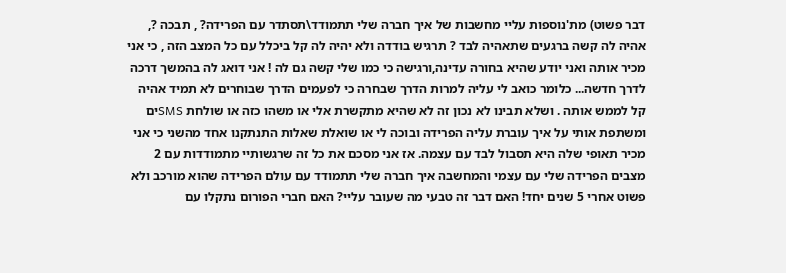דבר פשוט) מת'נוספות עליי מחשבות של איך חברה שלי תתמודד\תסתדר עם הפרידה? , תבכה ?, אהיה לה קשה ברגעים שתאהיה לבד ? תרגיש בודדה ולא יהיה לה קל ביכלל עם כל המצב הזה , כי אני מכיר אותה ואני יודע שהיא בחורה עדינה,ורגישה כי כמו שלי קשה גם לה ! אני דואג לה בהמשך דרכה לדרך חדשה... כלומר כואב לי עליה למרות הדרך שבחרה כי לפעמים הדרך שבוחרים לא תמיד אהיה קל לממש אותה . ושלא תבינו לא נכון זה לא שהיא מתקשרת אלי או משהו כזה או שולחת SMSים ומשתפת אותי על איך עוברת עליה הפרידה ובוכה לי או שואלת שאלות התנתקנו אחד מהשני כי אני מכיר תאופי שלה היא תסבול לבד עם עצמה. אז אני מסכם את כל זה שרגשותיי מתמודדות עם 2 מצבים הפרידה שלי עם עצמי והמחשבה איך חברה שלי תתמודד עם עולם הפרידה שהוא מורכב ולא פשוט אחרי 5 שנים יחד! האם דבר זה טבעי מה שעובר עליי? האם חברי הפורום נתקלו עם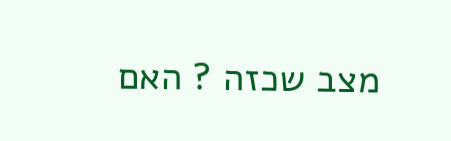מצב שכזה ? האם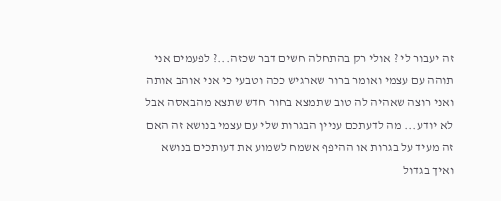זה יעבור לי ? אולי רק בהתחלה חשים דבר שכזה...? לפעמים אני תוהה עם עצמי ואומר ברור שארגיש ככה וטבעי כי אני אוהב אותה ואני רוצה שאהיה לה טוב שתמצא בחור חדש שתצא מהבאסה אבל לא יודע... מה לדעתכם עניין הבגרות שלי עם עצמי בנושא זה האם זה מעיד על בגרות או ההיפף אשמח לשמוע את דעותכים בנושא ואיך בגדול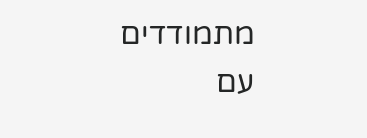מתמודדים עם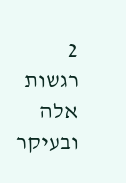2 רגשות אלה ובעיקר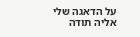על הדאגה שלי אליה תודה